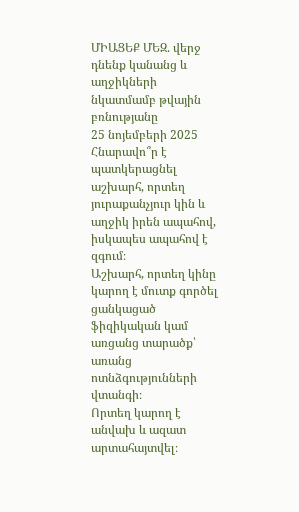ՄԻԱՑԵՔ ՄԵԶ. վերջ դնենք կանանց և աղջիկների նկատմամբ թվային բռնությանը
25 նոյեմբերի 2025
Հնարավո՞ր է պատկերացնել աշխարհ, որտեղ յուրաքանչյուր կին և աղջիկ իրեն ապահով, իսկապես ապահով է զգում։
Աշխարհ, որտեղ կինը կարող է մուտք գործել ցանկացած ֆիզիկական կամ առցանց տարածք՝ առանց ոտնձգությունների վտանգի։
Որտեղ կարող է անվախ և ազատ արտահայտվել։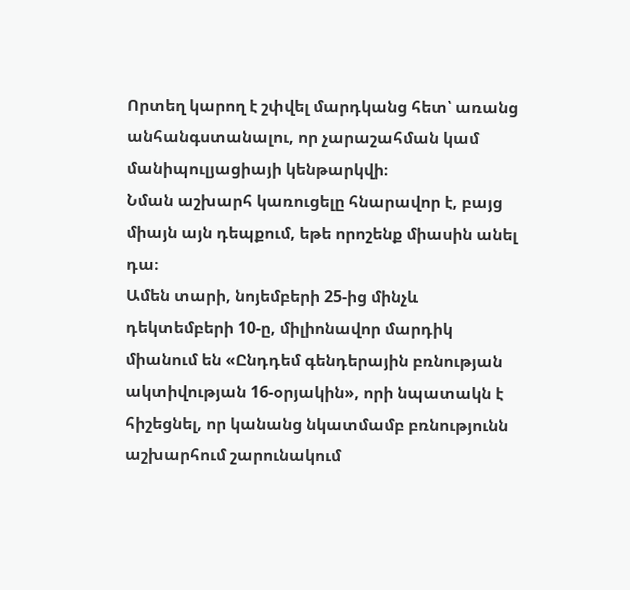Որտեղ կարող է շփվել մարդկանց հետ՝ առանց անհանգստանալու, որ չարաշահման կամ մանիպուլյացիայի կենթարկվի։
Նման աշխարհ կառուցելը հնարավոր է, բայց միայն այն դեպքում, եթե որոշենք միասին անել դա։
Ամեն տարի, նոյեմբերի 25-ից մինչև դեկտեմբերի 10-ը, միլիոնավոր մարդիկ միանում են «Ընդդեմ գենդերային բռնության ակտիվության 16-օրյակին», որի նպատակն է հիշեցնել, որ կանանց նկատմամբ բռնությունն աշխարհում շարունակում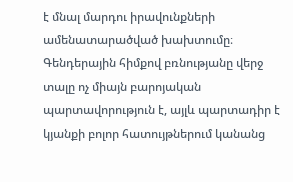է մնալ մարդու իրավունքների ամենատարածված խախտումը։ Գենդերային հիմքով բռնությանը վերջ տալը ոչ միայն բարոյական պարտավորություն է, այլև պարտադիր է կյանքի բոլոր հատույթներում կանանց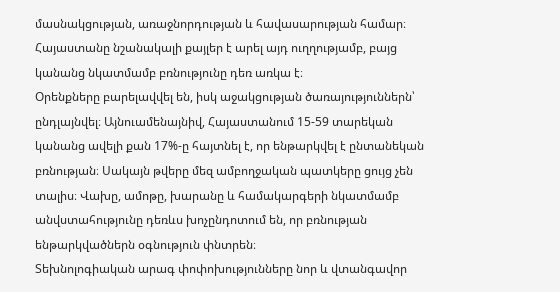մասնակցության, առաջնորդության և հավասարության համար։
Հայաստանը նշանակալի քայլեր է արել այդ ուղղությամբ, բայց կանանց նկատմամբ բռնությունը դեռ առկա է։
Օրենքները բարելավվել են, իսկ աջակցության ծառայություններն՝ ընդլայնվել։ Այնուամենայնիվ, Հայաստանում 15-59 տարեկան կանանց ավելի քան 17%-ը հայտնել է, որ ենթարկվել է ընտանեկան բռնության։ Սակայն թվերը մեզ ամբողջական պատկերը ցույց չեն տալիս։ Վախը, ամոթը, խարանը և համակարգերի նկատմամբ անվստահությունը դեռևս խոչընդոտում են, որ բռնության ենթարկվածներն օգնություն փնտրեն։
Տեխնոլոգիական արագ փոփոխությունները նոր և վտանգավոր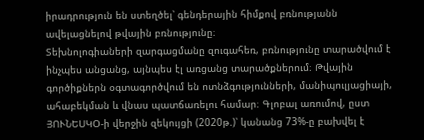իրադրություն են ստեղծել՝ գենդերային հիմքով բռնությանն ավելացնելով թվային բռնությունը։
Տեխնոլոգիաների զարգացմանը զուգահեռ, բռնությունը տարածվում է ինչպես անցանց, այնպես էլ առցանց տարածքներում։ Թվային գործիքներն օգտագործվում են ոտնձգությունների, մանիպուլյացիայի, ահաբեկման և վնաս պատճառելու համար։ Գլոբալ առումով, ըստ ՅՈՒՆԵՍԿՕ-ի վերջին զեկույցի (2020թ.)՝ կանանց 73%-ը բախվել է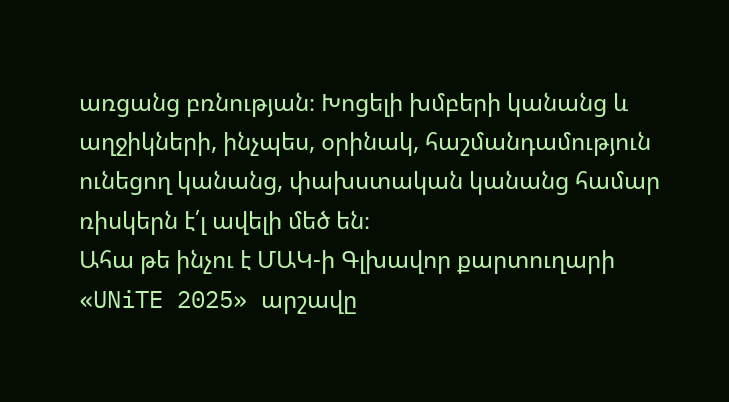առցանց բռնության։ Խոցելի խմբերի կանանց և աղջիկների, ինչպես, օրինակ, հաշմանդամություն ունեցող կանանց, փախստական կանանց համար ռիսկերն է՛լ ավելի մեծ են։
Ահա թե ինչու է ՄԱԿ-ի Գլխավոր քարտուղարի «UNiTE 2025» արշավը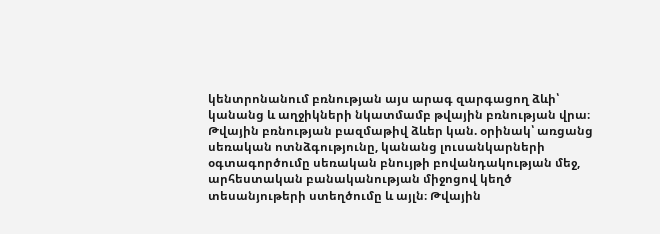կենտրոնանում բռնության այս արագ զարգացող ձևի՝ կանանց և աղջիկների նկատմամբ թվային բռնության վրա։
Թվային բռնության բազմաթիվ ձևեր կան. օրինակ՝ առցանց սեռական ոտնձգությունը, կանանց լուսանկարների օգտագործումը սեռական բնույթի բովանդակության մեջ, արհեստական բանականության միջոցով կեղծ տեսանյութերի ստեղծումը և այլն։ Թվային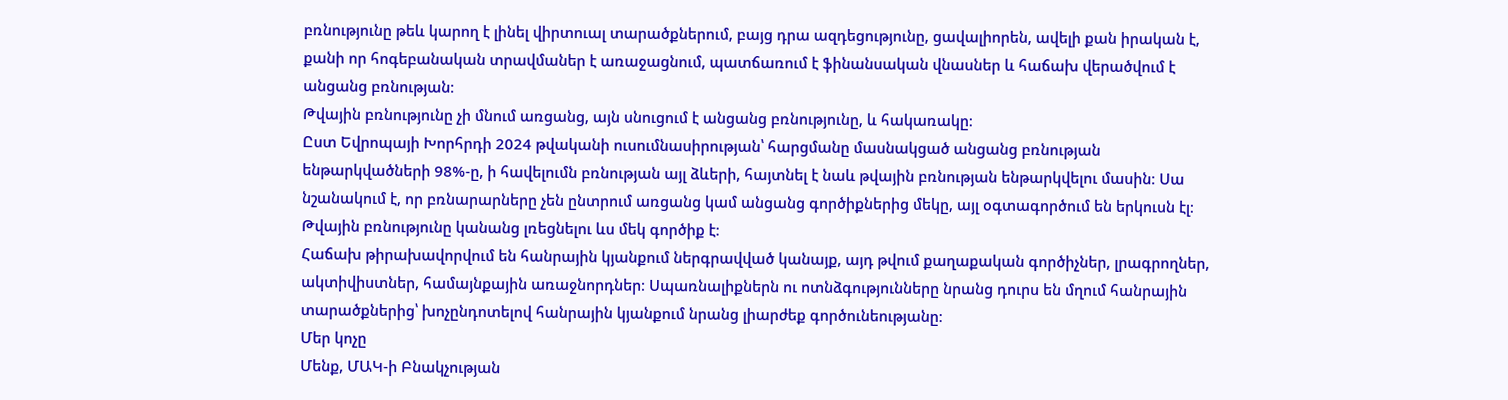բռնությունը թեև կարող է լինել վիրտուալ տարածքներում, բայց դրա ազդեցությունը, ցավալիորեն, ավելի քան իրական է, քանի որ հոգեբանական տրավմաներ է առաջացնում, պատճառում է ֆինանսական վնասներ և հաճախ վերածվում է անցանց բռնության։
Թվային բռնությունը չի մնում առցանց, այն սնուցում է անցանց բռնությունը, և հակառակը։
Ըստ Եվրոպայի Խորհրդի 2024 թվականի ուսումնասիրության՝ հարցմանը մասնակցած անցանց բռնության ենթարկվածների 98%-ը, ի հավելումն բռնության այլ ձևերի, հայտնել է նաև թվային բռնության ենթարկվելու մասին։ Սա նշանակում է, որ բռնարարները չեն ընտրում առցանց կամ անցանց գործիքներից մեկը, այլ օգտագործում են երկուսն էլ։
Թվային բռնությունը կանանց լռեցնելու ևս մեկ գործիք է։
Հաճախ թիրախավորվում են հանրային կյանքում ներգրավված կանայք, այդ թվում քաղաքական գործիչներ, լրագրողներ, ակտիվիստներ, համայնքային առաջնորդներ։ Սպառնալիքներն ու ոտնձգությունները նրանց դուրս են մղում հանրային տարածքներից՝ խոչընդոտելով հանրային կյանքում նրանց լիարժեք գործունեությանը։
Մեր կոչը
Մենք, ՄԱԿ-ի Բնակչության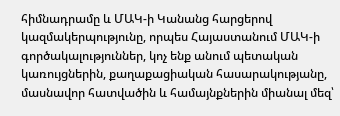հիմնադրամը և ՄԱԿ-ի Կանանց հարցերով կազմակերպությունը, որպես Հայաստանում ՄԱԿ-ի գործակալություններ, կոչ ենք անում պետական կառույցներին, քաղաքացիական հասարակությանը, մասնավոր հատվածին և համայնքներին միանալ մեզ՝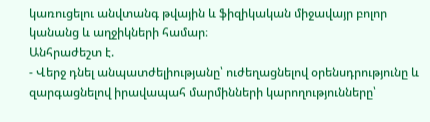կառուցելու անվտանգ թվային և ֆիզիկական միջավայր բոլոր կանանց և աղջիկների համար։
Անհրաժեշտ է.
- Վերջ դնել անպատժելիությանը՝ ուժեղացնելով օրենսդրությունը և զարգացնելով իրավապահ մարմինների կարողությունները՝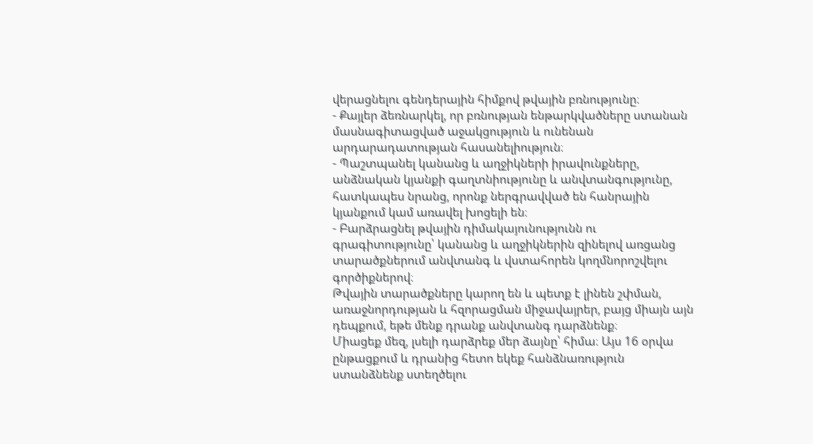վերացնելու գենդերային հիմքով թվային բռնությունը։
- Քայլեր ձեռնարկել, որ բռնության ենթարկվածները ստանան մասնագիտացված աջակցություն և ունենան արդարադատության հասանելիություն։
- Պաշտպանել կանանց և աղջիկների իրավունքները, անձնական կյանքի գաղտնիությունը և անվտանգությունը, հատկապես նրանց, որոնք ներգրավված են հանրային կյանքում կամ առավել խոցելի են։
- Բարձրացնել թվային դիմակայունությունն ու գրագիտությունը՝ կանանց և աղջիկներին զինելով առցանց տարածքներում անվտանգ և վստահորեն կողմնորոշվելու գործիքներով։
Թվային տարածքները կարող են և պետք է լինեն շփման, առաջնորդության և հզորացման միջավայրեր, բայց միայն այն դեպքում, եթե մենք դրանք անվտանգ դարձնենք։
Միացեք մեզ, լսելի դարձրեք մեր ձայնը՝ հիմա։ Այս 16 օրվա ընթացքում և դրանից հետո եկեք հանձնառություն ստանձնենք ստեղծելու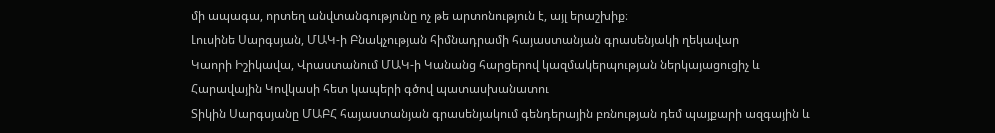մի ապագա, որտեղ անվտանգությունը ոչ թե արտոնություն է, այլ երաշխիք։
Լուսինե Սարգսյան, ՄԱԿ-ի Բնակչության հիմնադրամի հայաստանյան գրասենյակի ղեկավար
Կաորի Իշիկավա, Վրաստանում ՄԱԿ-ի Կանանց հարցերով կազմակերպության ներկայացուցիչ և Հարավային Կովկասի հետ կապերի գծով պատասխանատու
Տիկին Սարգսյանը ՄԱԲՀ հայաստանյան գրասենյակում գենդերային բռնության դեմ պայքարի ազգային և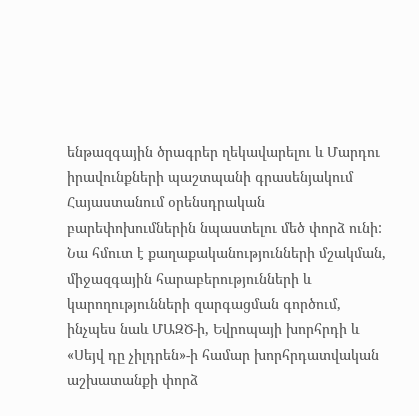ենթազգային ծրագրեր ղեկավարելու և Մարդու իրավունքների պաշտպանի գրասենյակում Հայաստանում օրենսդրական բարեփոխումներին նպաստելու մեծ փորձ ունի: Նա հմուտ է քաղաքականությունների մշակման, միջազգային հարաբերությունների և կարողությունների զարգացման գործում, ինչպես նաև ՄԱԶԾ-ի, Եվրոպայի խորհրդի և «Սեյվ դը չիլդրեն»-ի համար խորհրդատվական աշխատանքի փորձ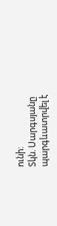ունի:
Տկն. Սարգսյանը պարգևատրվել է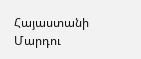Հայաստանի Մարդու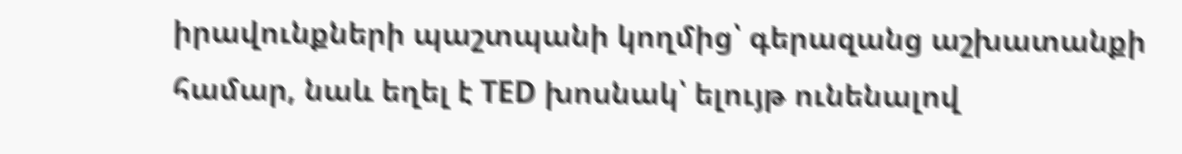իրավունքների պաշտպանի կողմից՝ գերազանց աշխատանքի համար, նաև եղել է TED խոսնակ՝ ելույթ ունենալով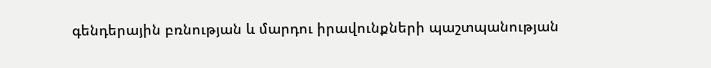գենդերային բռնության և մարդու իրավունքների պաշտպանության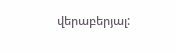վերաբերյալ: